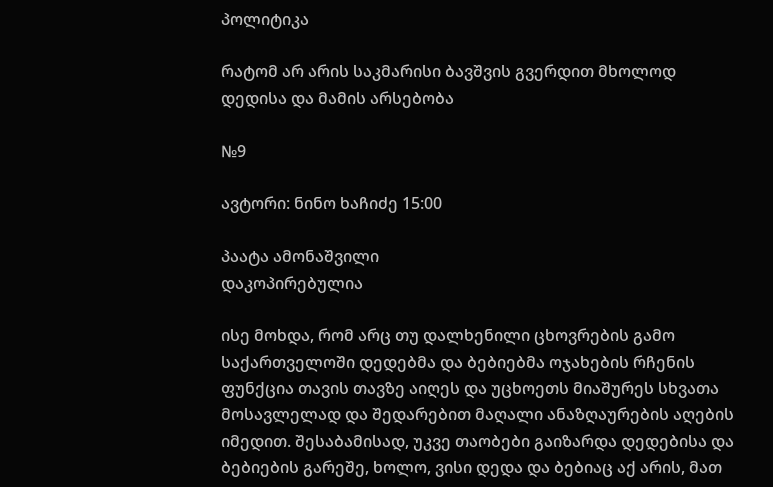პოლიტიკა

რატომ არ არის საკმარისი ბავშვის გვერდით მხოლოდ დედისა და მამის არსებობა

№9

ავტორი: ნინო ხაჩიძე 15:00

პაატა ამონაშვილი
დაკოპირებულია

ისე მოხდა, რომ არც თუ დალხენილი ცხოვრების გამო საქართველოში დედებმა და ბებიებმა ოჯახების რჩენის ფუნქცია თავის თავზე აიღეს და უცხოეთს მიაშურეს სხვათა მოსავლელად და შედარებით მაღალი ანაზღაურების აღების იმედით. შესაბამისად, უკვე თაობები გაიზარდა დედებისა და ბებიების გარეშე, ხოლო, ვისი დედა და ბებიაც აქ არის, მათ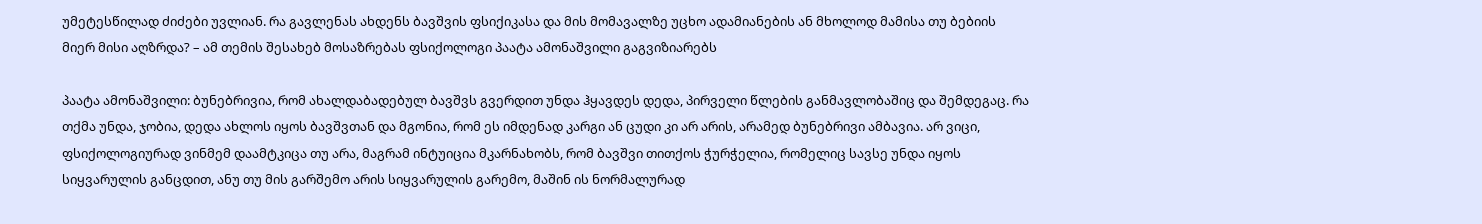უმეტესწილად ძიძები უვლიან. რა გავლენას ახდენს ბავშვის ფსიქიკასა და მის მომავალზე უცხო ადამიანების ან მხოლოდ მამისა თუ ბებიის მიერ მისი აღზრდა? – ამ თემის შესახებ მოსაზრებას ფსიქოლოგი პაატა ამონაშვილი გაგვიზიარებს

პაატა ამონაშვილი: ბუნებრივია, რომ ახალდაბადებულ ბავშვს გვერდით უნდა ჰყავდეს დედა, პირველი წლების განმავლობაშიც და შემდეგაც. რა თქმა უნდა, ჯობია, დედა ახლოს იყოს ბავშვთან და მგონია, რომ ეს იმდენად კარგი ან ცუდი კი არ არის, არამედ ბუნებრივი ამბავია. არ ვიცი, ფსიქოლოგიურად ვინმემ დაამტკიცა თუ არა, მაგრამ ინტუიცია მკარნახობს, რომ ბავშვი თითქოს ჭურჭელია, რომელიც სავსე უნდა იყოს სიყვარულის განცდით, ანუ თუ მის გარშემო არის სიყვარულის გარემო, მაშინ ის ნორმალურად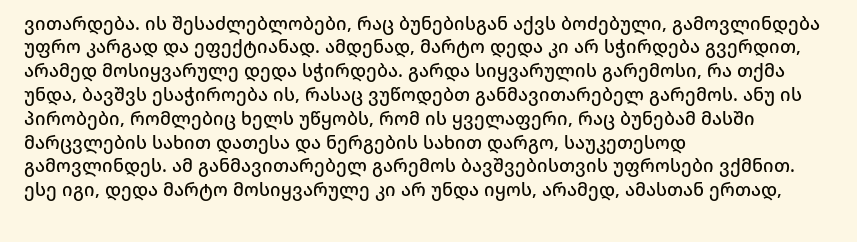ვითარდება. ის შესაძლებლობები, რაც ბუნებისგან აქვს ბოძებული, გამოვლინდება უფრო კარგად და ეფექტიანად. ამდენად, მარტო დედა კი არ სჭირდება გვერდით, არამედ მოსიყვარულე დედა სჭირდება. გარდა სიყვარულის გარემოსი, რა თქმა უნდა, ბავშვს ესაჭიროება ის, რასაც ვუწოდებთ განმავითარებელ გარემოს. ანუ ის პირობები, რომლებიც ხელს უწყობს, რომ ის ყველაფერი, რაც ბუნებამ მასში მარცვლების სახით დათესა და ნერგების სახით დარგო, საუკეთესოდ გამოვლინდეს. ამ განმავითარებელ გარემოს ბავშვებისთვის უფროსები ვქმნით. ესე იგი, დედა მარტო მოსიყვარულე კი არ უნდა იყოს, არამედ, ამასთან ერთად,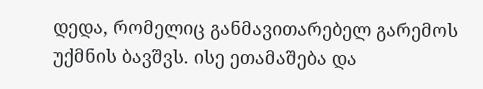დედა, რომელიც განმავითარებელ გარემოს უქმნის ბავშვს. ისე ეთამაშება და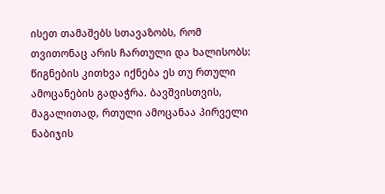ისეთ თამაშებს სთავაზობს, რომ თვითონაც არის ჩართული და ხალისობს: წიგნების კითხვა იქნება ეს თუ რთული ამოცანების გადაჭრა. ბავშვისთვის, მაგალითად, რთული ამოცანაა პირველი ნაბიჯის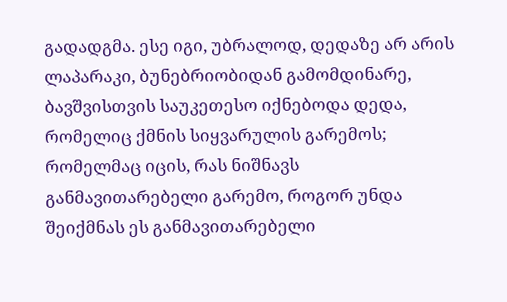გადადგმა. ესე იგი, უბრალოდ, დედაზე არ არის ლაპარაკი, ბუნებრიობიდან გამომდინარე, ბავშვისთვის საუკეთესო იქნებოდა დედა, რომელიც ქმნის სიყვარულის გარემოს; რომელმაც იცის, რას ნიშნავს განმავითარებელი გარემო, როგორ უნდა შეიქმნას ეს განმავითარებელი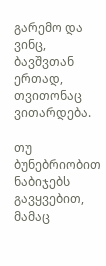გარემო და ვინც, ბავშვთან ერთად, თვითონაც ვითარდება.

თუ ბუნებრიობით ნაბიჯებს გავყვებით, მამაც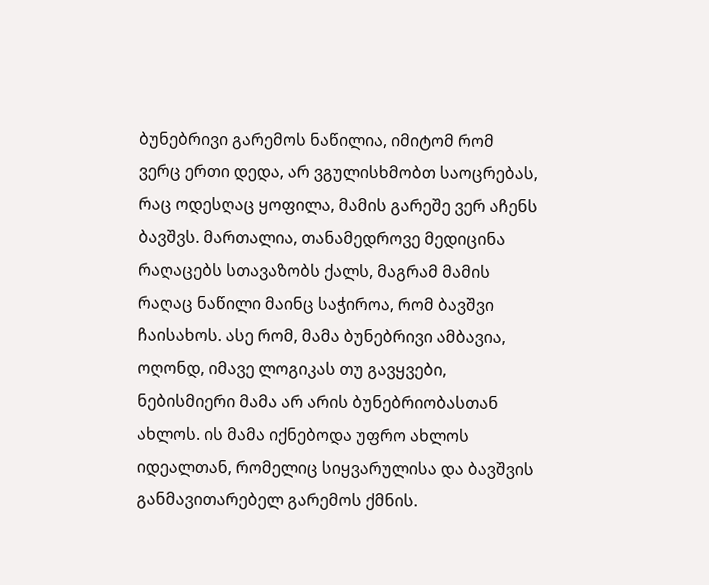ბუნებრივი გარემოს ნაწილია, იმიტომ რომ ვერც ერთი დედა, არ ვგულისხმობთ საოცრებას, რაც ოდესღაც ყოფილა, მამის გარეშე ვერ აჩენს ბავშვს. მართალია, თანამედროვე მედიცინა რაღაცებს სთავაზობს ქალს, მაგრამ მამის რაღაც ნაწილი მაინც საჭიროა, რომ ბავშვი ჩაისახოს. ასე რომ, მამა ბუნებრივი ამბავია, ოღონდ, იმავე ლოგიკას თუ გავყვები, ნებისმიერი მამა არ არის ბუნებრიობასთან ახლოს. ის მამა იქნებოდა უფრო ახლოს იდეალთან, რომელიც სიყვარულისა და ბავშვის განმავითარებელ გარემოს ქმნის.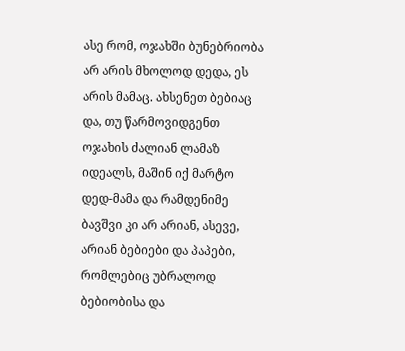ასე რომ, ოჯახში ბუნებრიობა არ არის მხოლოდ დედა, ეს არის მამაც. ახსენეთ ბებიაც და, თუ წარმოვიდგენთ ოჯახის ძალიან ლამაზ იდეალს, მაშინ იქ მარტო დედ-მამა და რამდენიმე ბავშვი კი არ არიან, ასევე, არიან ბებიები და პაპები, რომლებიც უბრალოდ ბებიობისა და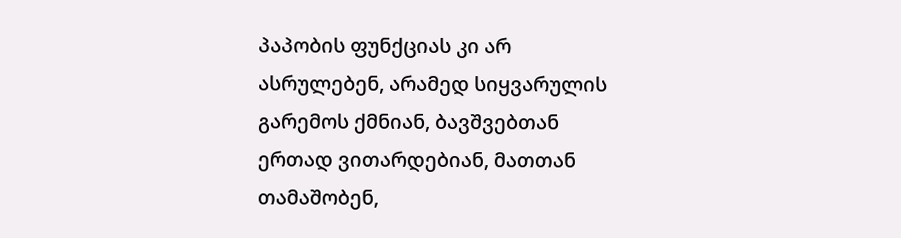პაპობის ფუნქციას კი არ ასრულებენ, არამედ სიყვარულის გარემოს ქმნიან, ბავშვებთან ერთად ვითარდებიან, მათთან თამაშობენ,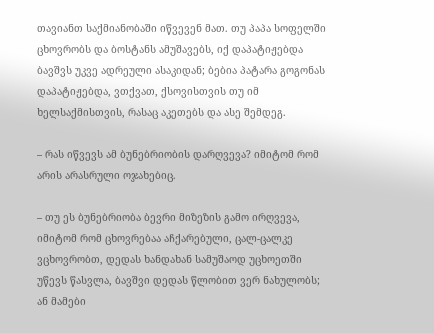თავიანთ საქმიანობაში იწვევენ მათ. თუ პაპა სოფელში ცხოვრობს და ბოსტანს ამუშავებს, იქ დაპატიჟებდა ბავშვს უკვე ადრეული ასაკიდან; ბებია პატარა გოგონას დაპატიჟებდა, ვთქვათ, ქსოვისთვის თუ იმ ხელსაქმისთვის, რასაც აკეთებს და ასე შემდეგ.

– რას იწვევს ამ ბუნებრიობის დარღვევა? იმიტომ რომ არის არასრული ოჯახებიც.

– თუ ეს ბუნებრიობა ბევრი მიზეზის გამო ირღვევა, იმიტომ რომ ცხოვრებაა აჩქარებული, ცალ-ცალკე ვცხოვრობთ, დედას ხანდახან სამუშაოდ უცხოეთში უწევს წასვლა, ბავშვი დედას წლობით ვერ ნახულობს; ან მამები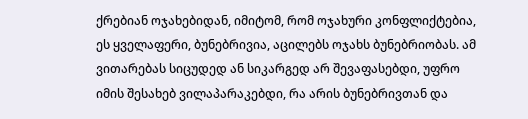ქრებიან ოჯახებიდან, იმიტომ, რომ ოჯახური კონფლიქტებია, ეს ყველაფერი, ბუნებრივია, აცილებს ოჯახს ბუნებრიობას. ამ ვითარებას სიცუდედ ან სიკარგედ არ შევაფასებდი, უფრო იმის შესახებ ვილაპარაკებდი, რა არის ბუნებრივთან და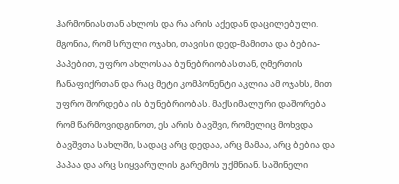ჰარმონიასთან ახლოს და რა არის აქედან დაცილებული. მგონია, რომ სრული ოჯახი, თავისი დედ-მამითა და ბებია-პაპებით, უფრო ახლოსაა ბუნებრიობასთან, ღმერთის ჩანაფიქრთან და რაც მეტი კომპონენტი აკლია ამ ოჯახს, მით უფრო შორდება ის ბუნებრიობას. მაქსიმალური დაშორება რომ წარმოვიდგინოთ, ეს არის ბავშვი, რომელიც მოხვდა ბავშვთა სახლში, სადაც არც დედაა, არც მამაა, არც ბებია და პაპაა და არც სიყვარულის გარემოს უქმნიან. საშინელი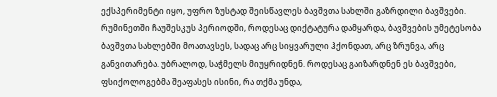ექსპერიმენტი იყო, უფრო ზუსტად შეისწავლეს ბავშვთა სახლში გაზრდილი ბავშვები. რუმინეთში ჩაუშესკუს პერიოდში, როდესაც დიქტატურა დამყარდა, ბავშვების უმეტესობა ბავშვთა სახლებში მოათავსეს, სადაც არც სიყვარული ჰქონდათ, არც ზრუნვა, არც განვითარება. უბრალოდ, საჭმელს მიუყრიდნენ. როდესაც გაიზარდნენ ეს ბავშვები, ფსიქოლოგებმა შეაფასეს ისინი, რა თქმა უნდა,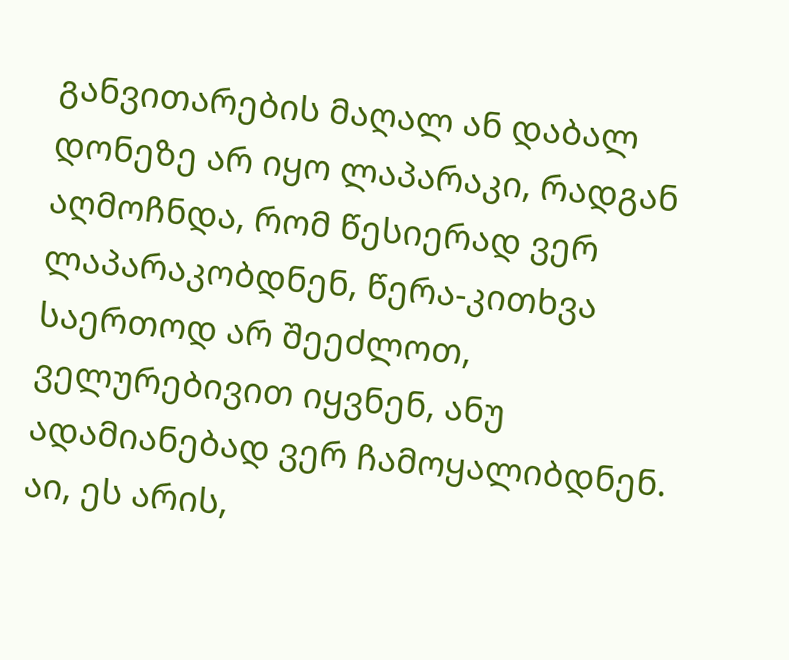განვითარების მაღალ ან დაბალ დონეზე არ იყო ლაპარაკი, რადგან აღმოჩნდა, რომ წესიერად ვერ ლაპარაკობდნენ, წერა-კითხვა საერთოდ არ შეეძლოთ, ველურებივით იყვნენ, ანუ ადამიანებად ვერ ჩამოყალიბდნენ. აი, ეს არის,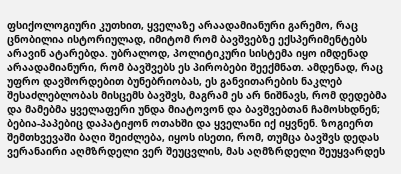ფსიქოლოგიური კუთხით, ყველაზე არაადამიანური გარემო, რაც ცნობილია ისტორიულად, იმიტომ რომ ბავშვებზე ექსპერიმენტებს არავინ ატარებდა. უბრალოდ, პოლიტიკური სისტემა იყო იმდენად არაადამიანური, რომ ბავშვებს ეს პირობები შეექმნათ. ამდენად, რაც უფრო დავშორდებით ბუნებრიობას, ეს განვითარების ნაკლებ შესაძლებლობას მისცემს ბავშვს, მაგრამ ეს არ ნიშნავს, რომ დედებმა და მამებმა ყველაფერი უნდა მიატოვონ და ბავშვებთან ჩამოსხდნენ; ბებია-პაპებიც დაპატიჟონ ოთახში და ყველანი იქ იყვნენ. ზოგიერთ შემთხვევაში ბაღი შეიძლება, იყოს ისეთი, რომ, თუმცა ბავშვს დედას ვერანაირი აღმზრდელი ვერ შეუცვლის, მას აღმზრდელი შეუყვარდეს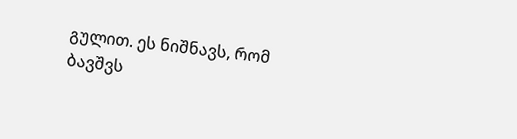გულით. ეს ნიშნავს, რომ ბავშვს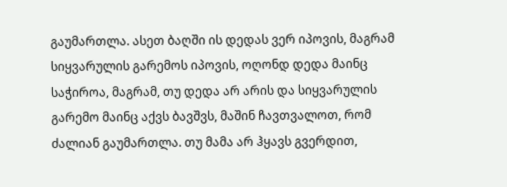გაუმართლა. ასეთ ბაღში ის დედას ვერ იპოვის, მაგრამ სიყვარულის გარემოს იპოვის, ოღონდ დედა მაინც საჭიროა, მაგრამ, თუ დედა არ არის და სიყვარულის გარემო მაინც აქვს ბავშვს, მაშინ ჩავთვალოთ, რომ ძალიან გაუმართლა. თუ მამა არ ჰყავს გვერდით,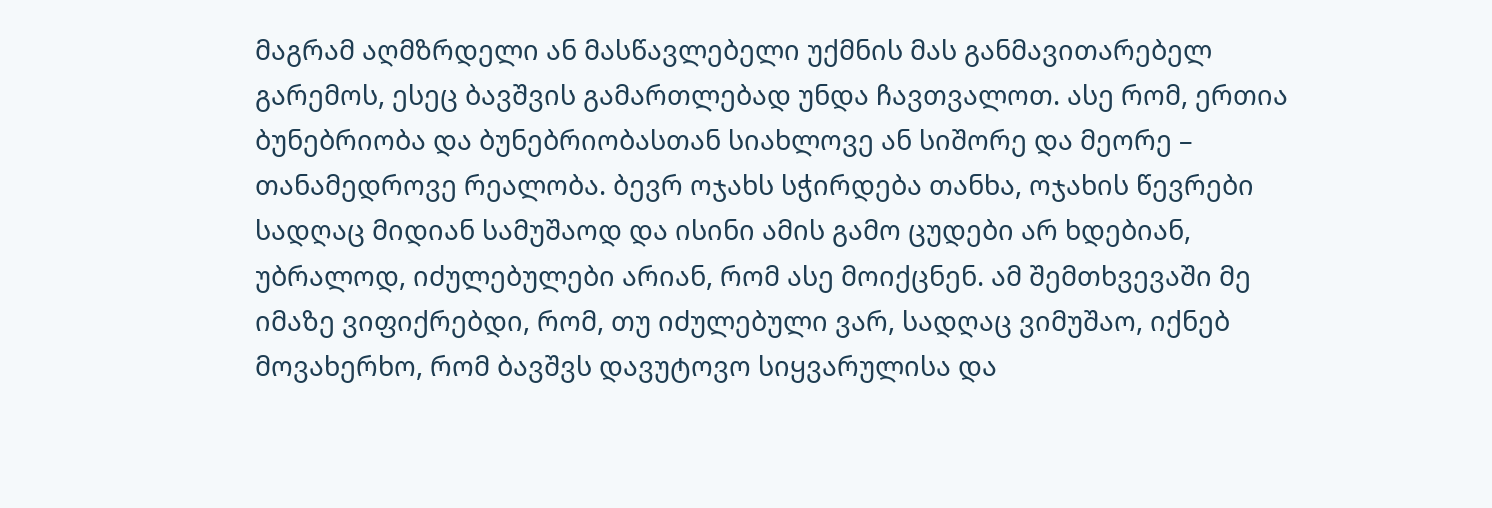მაგრამ აღმზრდელი ან მასწავლებელი უქმნის მას განმავითარებელ გარემოს, ესეც ბავშვის გამართლებად უნდა ჩავთვალოთ. ასე რომ, ერთია ბუნებრიობა და ბუნებრიობასთან სიახლოვე ან სიშორე და მეორე – თანამედროვე რეალობა. ბევრ ოჯახს სჭირდება თანხა, ოჯახის წევრები სადღაც მიდიან სამუშაოდ და ისინი ამის გამო ცუდები არ ხდებიან, უბრალოდ, იძულებულები არიან, რომ ასე მოიქცნენ. ამ შემთხვევაში მე იმაზე ვიფიქრებდი, რომ, თუ იძულებული ვარ, სადღაც ვიმუშაო, იქნებ მოვახერხო, რომ ბავშვს დავუტოვო სიყვარულისა და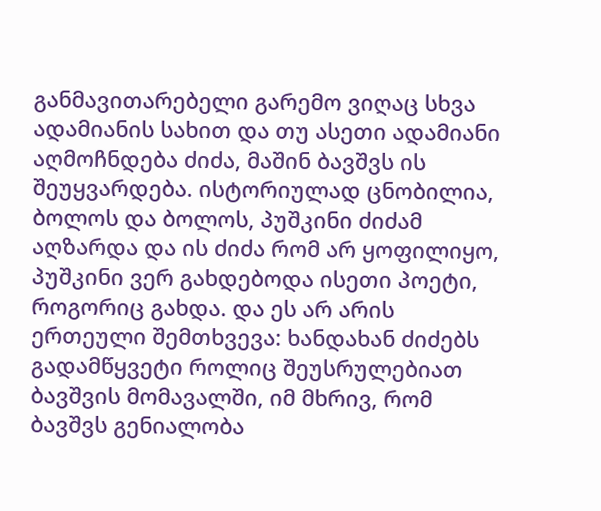განმავითარებელი გარემო ვიღაც სხვა ადამიანის სახით და თუ ასეთი ადამიანი აღმოჩნდება ძიძა, მაშინ ბავშვს ის შეუყვარდება. ისტორიულად ცნობილია, ბოლოს და ბოლოს, პუშკინი ძიძამ აღზარდა და ის ძიძა რომ არ ყოფილიყო, პუშკინი ვერ გახდებოდა ისეთი პოეტი, როგორიც გახდა. და ეს არ არის ერთეული შემთხვევა: ხანდახან ძიძებს გადამწყვეტი როლიც შეუსრულებიათ ბავშვის მომავალში, იმ მხრივ, რომ ბავშვს გენიალობა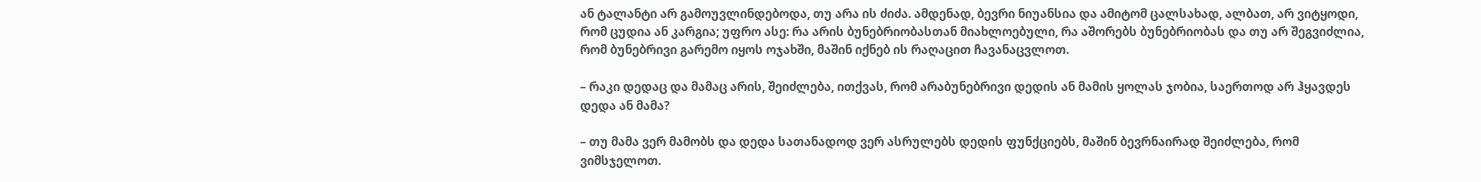ან ტალანტი არ გამოუვლინდებოდა, თუ არა ის ძიძა. ამდენად, ბევრი ნიუანსია და ამიტომ ცალსახად, ალბათ, არ ვიტყოდი, რომ ცუდია ან კარგია; უფრო ასე: რა არის ბუნებრიობასთან მიახლოებული, რა აშორებს ბუნებრიობას და თუ არ შეგვიძლია, რომ ბუნებრივი გარემო იყოს ოჯახში, მაშინ იქნებ ის რაღაცით ჩავანაცვლოთ.

– რაკი დედაც და მამაც არის, შეიძლება, ითქვას, რომ არაბუნებრივი დედის ან მამის ყოლას ჯობია, საერთოდ არ ჰყავდეს დედა ან მამა?

– თუ მამა ვერ მამობს და დედა სათანადოდ ვერ ასრულებს დედის ფუნქციებს, მაშინ ბევრნაირად შეიძლება, რომ ვიმსჯელოთ.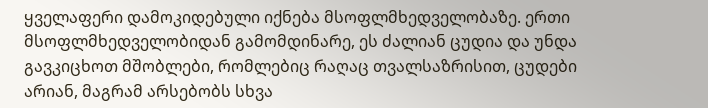ყველაფერი დამოკიდებული იქნება მსოფლმხედველობაზე. ერთი მსოფლმხედველობიდან გამომდინარე, ეს ძალიან ცუდია და უნდა გავკიცხოთ მშობლები, რომლებიც რაღაც თვალსაზრისით, ცუდები არიან, მაგრამ არსებობს სხვა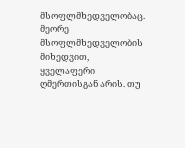მსოფლმხედველობაც. მეორე მსოფლმხედველობის მიხედვით, ყველაფერი ღმერთისგან არის. თუ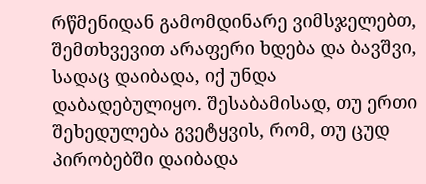რწმენიდან გამომდინარე ვიმსჯელებთ, შემთხვევით არაფერი ხდება და ბავშვი, სადაც დაიბადა, იქ უნდა დაბადებულიყო. შესაბამისად, თუ ერთი შეხედულება გვეტყვის, რომ, თუ ცუდ პირობებში დაიბადა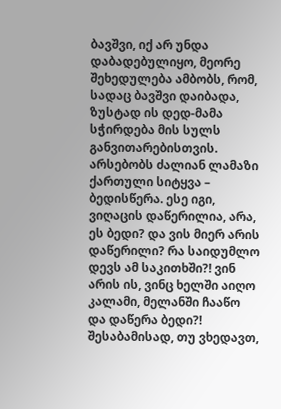ბავშვი, იქ არ უნდა დაბადებულიყო, მეორე შეხედულება ამბობს, რომ, სადაც ბავშვი დაიბადა, ზუსტად ის დედ-მამა სჭირდება მის სულს განვითარებისთვის. არსებობს ძალიან ლამაზი ქართული სიტყვა – ბედისწერა. ესე იგი, ვიღაცის დაწერილია, არა, ეს ბედი? და ვის მიერ არის დაწერილი? რა საიდუმლო დევს ამ საკითხში?! ვინ არის ის, ვინც ხელში აიღო კალამი, მელანში ჩააწო და დაწერა ბედი?! შესაბამისად, თუ ვხედავთ,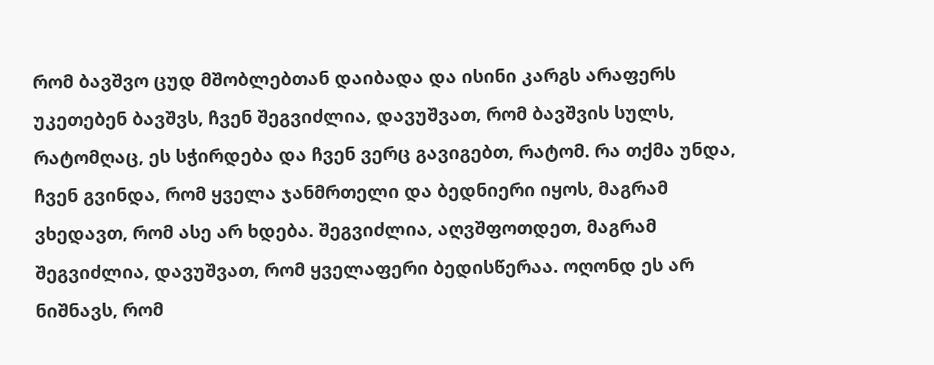რომ ბავშვო ცუდ მშობლებთან დაიბადა და ისინი კარგს არაფერს უკეთებენ ბავშვს, ჩვენ შეგვიძლია, დავუშვათ, რომ ბავშვის სულს, რატომღაც, ეს სჭირდება და ჩვენ ვერც გავიგებთ, რატომ. რა თქმა უნდა, ჩვენ გვინდა, რომ ყველა ჯანმრთელი და ბედნიერი იყოს, მაგრამ ვხედავთ, რომ ასე არ ხდება. შეგვიძლია, აღვშფოთდეთ, მაგრამ შეგვიძლია, დავუშვათ, რომ ყველაფერი ბედისწერაა. ოღონდ ეს არ ნიშნავს, რომ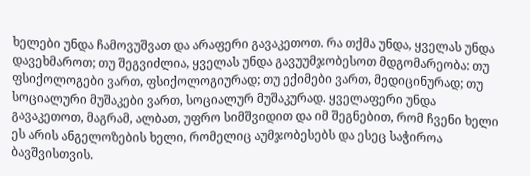ხელები უნდა ჩამოვუშვათ და არაფერი გავაკეთოთ. რა თქმა უნდა, ყველას უნდა დავეხმაროთ; თუ შეგვიძლია, ყველას უნდა გავუუმჯობესოთ მდგომარეობა: თუ ფსიქოლოგები ვართ, ფსიქოლოგიურად; თუ ექიმები ვართ, მედიცინურად; თუ სოციალური მუშაკები ვართ, სოციალურ მუშაკურად. ყველაფერი უნდა გავაკეთოთ, მაგრამ, ალბათ, უფრო სიმშვიდით და იმ შეგნებით, რომ ჩვენი ხელი ეს არის ანგელოზების ხელი, რომელიც აუმჯობესებს და ესეც საჭიროა ბავშვისთვის.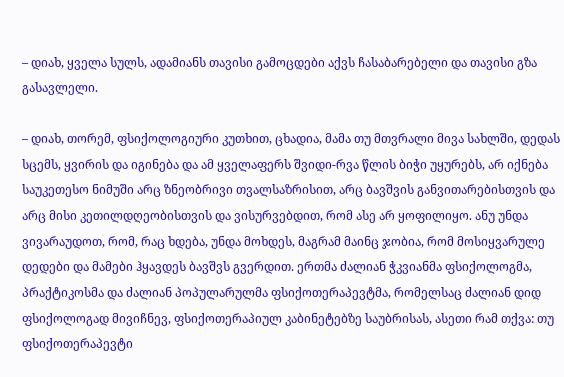– დიახ, ყველა სულს, ადამიანს თავისი გამოცდები აქვს ჩასაბარებელი და თავისი გზა გასავლელი.

– დიახ, თორემ, ფსიქოლოგიური კუთხით, ცხადია, მამა თუ მთვრალი მივა სახლში, დედას სცემს, ყვირის და იგინება და ამ ყველაფერს შვიდი-რვა წლის ბიჭი უყურებს, არ იქნება საუკეთესო ნიმუში არც ზნეობრივი თვალსაზრისით, არც ბავშვის განვითარებისთვის და არც მისი კეთილდღეობისთვის და ვისურვებდით, რომ ასე არ ყოფილიყო. ანუ უნდა ვივარაუდოთ, რომ, რაც ხდება, უნდა მოხდეს, მაგრამ მაინც ჯობია, რომ მოსიყვარულე დედები და მამები ჰყავდეს ბავშვს გვერდით. ერთმა ძალიან ჭკვიანმა ფსიქოლოგმა, პრაქტიკოსმა და ძალიან პოპულარულმა ფსიქოთერაპევტმა, რომელსაც ძალიან დიდ ფსიქოლოგად მივიჩნევ, ფსიქოთერაპიულ კაბინეტებზე საუბრისას, ასეთი რამ თქვა: თუ ფსიქოთერაპევტი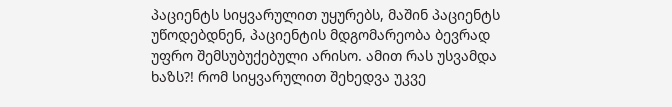პაციენტს სიყვარულით უყურებს, მაშინ პაციენტს უწოდებდნენ, პაციენტის მდგომარეობა ბევრად უფრო შემსუბუქებული არისო. ამით რას უსვამდა ხაზს?! რომ სიყვარულით შეხედვა უკვე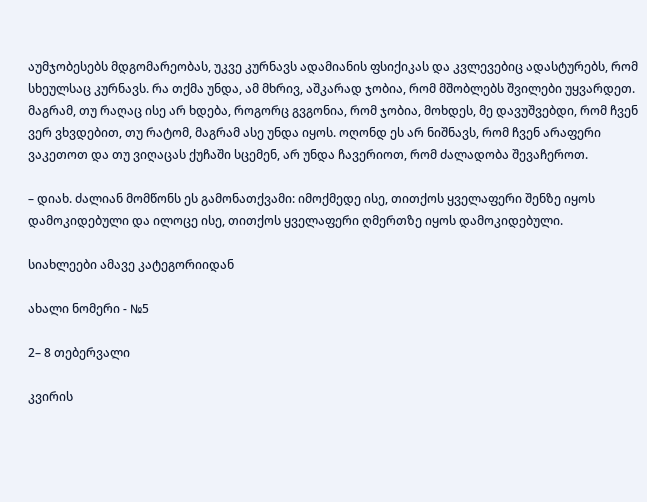აუმჯობესებს მდგომარეობას, უკვე კურნავს ადამიანის ფსიქიკას და კვლევებიც ადასტურებს, რომ სხეულსაც კურნავს. რა თქმა უნდა, ამ მხრივ, აშკარად ჯობია, რომ მშობლებს შვილები უყვარდეთ. მაგრამ, თუ რაღაც ისე არ ხდება, როგორც გვგონია, რომ ჯობია, მოხდეს, მე დავუშვებდი, რომ ჩვენ ვერ ვხვდებით, თუ რატომ, მაგრამ ასე უნდა იყოს. ოღონდ ეს არ ნიშნავს, რომ ჩვენ არაფერი ვაკეთოთ და თუ ვიღაცას ქუჩაში სცემენ, არ უნდა ჩავერიოთ, რომ ძალადობა შევაჩეროთ.

– დიახ. ძალიან მომწონს ეს გამონათქვამი: იმოქმედე ისე, თითქოს ყველაფერი შენზე იყოს დამოკიდებული და ილოცე ისე, თითქოს ყველაფერი ღმერთზე იყოს დამოკიდებული.

სიახლეები ამავე კატეგორიიდან

ახალი ნომერი - №5

2– 8 თებერვალი

კვირის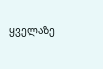ყველაზე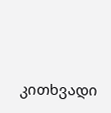კითხვადი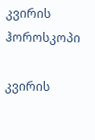კვირის ჰოროსკოპი

კვირის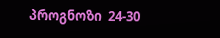პროგნოზი  24-30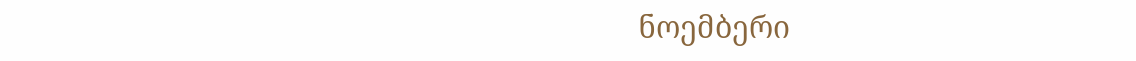ნოემბერი